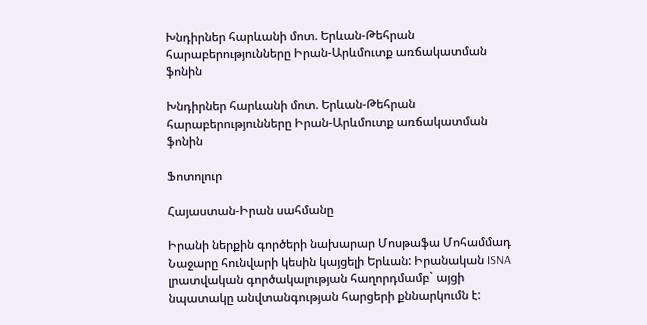Խնդիրներ հարևանի մոտ. Երևան-Թեհրան հարաբերությունները Իրան-Արևմուտք առճակատման ֆոնին

Խնդիրներ հարևանի մոտ. Երևան-Թեհրան հարաբերությունները Իրան-Արևմուտք առճակատման ֆոնին

Ֆոտոլուր

Հայաստան-Իրան սահմանը

Իրանի ներքին գործերի նախարար Մոսթաֆա Մոհամմադ Նաջարը հունվարի կեսին կայցելի Երևան: Իրանական ISNA լրատվական գործակալության հաղորդմամբ` այցի նպատակը անվտանգության հարցերի քննարկումն է: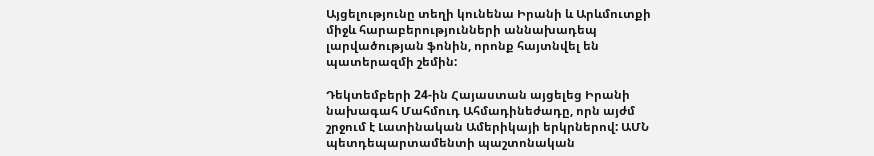Այցելությունը տեղի կունենա Իրանի և Արևմուտքի միջև հարաբերությունների աննախադեպ լարվածության ֆոնին, որոնք հայտնվել են պատերազմի շեմին:

Դեկտեմբերի 24-ին Հայաստան այցելեց Իրանի նախագահ Մահմուդ Ահմադինեժադը, որն այժմ շրջում է Լատինական Ամերիկայի երկրներով: ԱՄՆ պետդեպարտամենտի պաշտոնական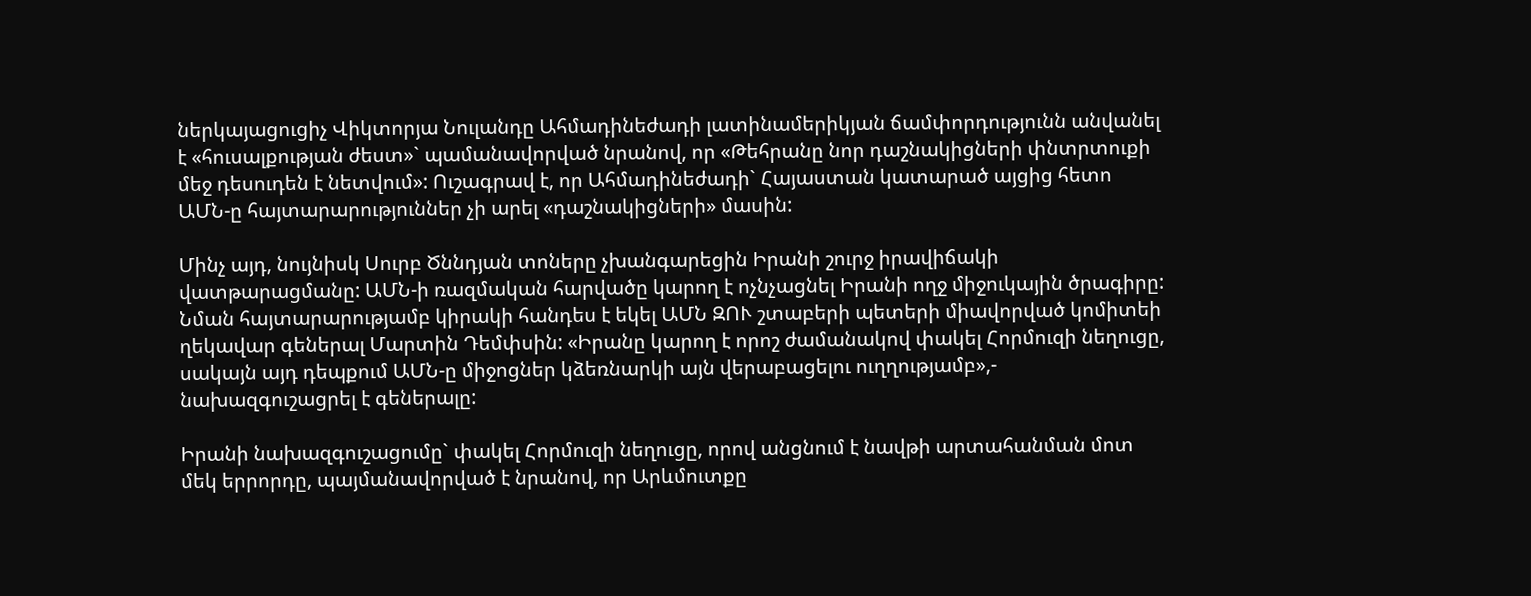ներկայացուցիչ Վիկտորյա Նուլանդը Ահմադինեժադի լատինամերիկյան ճամփորդությունն անվանել է «հուսալքության ժեստ»` պամանավորված նրանով, որ «Թեհրանը նոր դաշնակիցների փնտրտուքի մեջ դեսուդեն է նետվում»: Ուշագրավ է, որ Ահմադինեժադի` Հայաստան կատարած այցից հետո ԱՄՆ-ը հայտարարություններ չի արել «դաշնակիցների» մասին:

Մինչ այդ, նույնիսկ Սուրբ Ծննդյան տոները չխանգարեցին Իրանի շուրջ իրավիճակի վատթարացմանը: ԱՄՆ-ի ռազմական հարվածը կարող է ոչնչացնել Իրանի ողջ միջուկային ծրագիրը: Նման հայտարարությամբ կիրակի հանդես է եկել ԱՄՆ ԶՈՒ շտաբերի պետերի միավորված կոմիտեի ղեկավար գեներալ Մարտին Դեմփսին: «Իրանը կարող է որոշ ժամանակով փակել Հորմուզի նեղուցը, սակայն այդ դեպքում ԱՄՆ-ը միջոցներ կձեռնարկի այն վերաբացելու ուղղությամբ»,- նախազգուշացրել է գեներալը:

Իրանի նախազգուշացումը` փակել Հորմուզի նեղուցը, որով անցնում է նավթի արտահանման մոտ մեկ երրորդը, պայմանավորված է նրանով, որ Արևմուտքը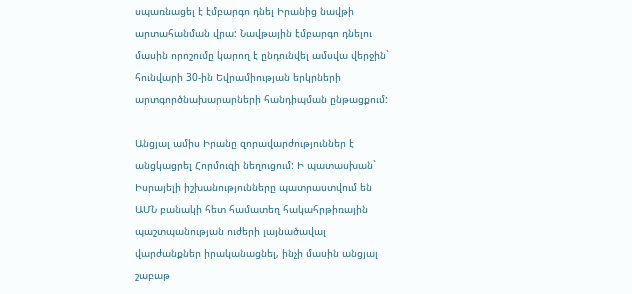սպառնացել է էմբարգո դնել Իրանից նավթի արտահանման վրա: Նավթային էմբարգո դնելու մասին որոշումը կարող է ընդունվել ամսվա վերջին` հունվարի 30-ին Եվրամիության երկրների արտգործնախարարների հանդիպման ընթացքում:

Անցյալ ամիս Իրանը զորավարժություններ է անցկացրել Հորմուզի նեղուցում: Ի պատասխան` Իսրայելի իշխանությունները պատրաստվում են ԱՄՆ բանակի հետ համատեղ հակահրթիռային պաշտպանության ուժերի լայնածավալ վարժանքներ իրականացնել, ինչի մասին անցյալ շաբաթ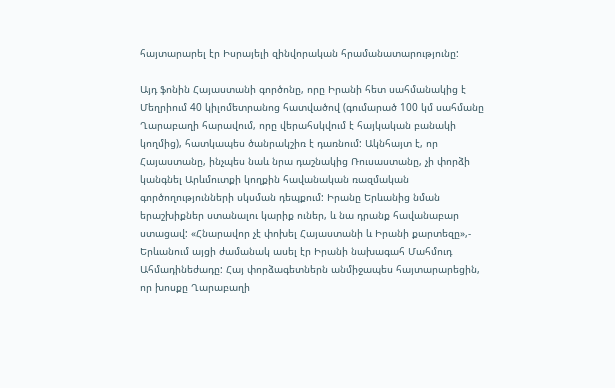հայտարարել էր Իսրայելի զինվորական հրամանատարությունը:

Այդ ֆոնին Հայաստանի գործոնը, որը Իրանի հետ սահմանակից է Մեղրիում 40 կիլոմետրանոց հատվածով (գումարած 100 կմ սահմանը Ղարաբաղի հարավում, որը վերահսկվում է հայկական բանակի կողմից), հատկապես ծանրակշիռ է դառնում: Ակնհայտ է, որ Հայաստանը, ինչպես նաև նրա դաշնակից Ռուսաստանը, չի փորձի կանգնել Արևմուտքի կողքին հավանական ռազմական գործողությունների սկսման դեպքում: Իրանը Երևանից նման երաշխիքներ ստանալու կարիք ուներ, և նա դրանք հավանաբար ստացավ: «Հնարավոր չէ փոխել Հայաստանի և Իրանի քարտեզը»,- Երևանում այցի ժամանակ ասել էր Իրանի նախագահ Մահմուդ Ահմադինեժադը: Հայ փորձագետներն անմիջապես հայտարարեցին, որ խոսքը Ղարաբաղի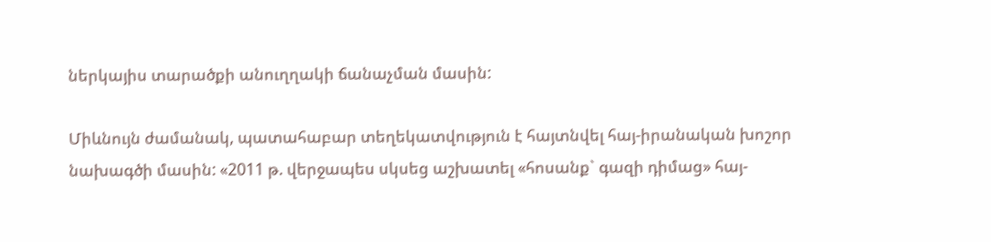ներկայիս տարածքի անուղղակի ճանաչման մասին:

Միևնույն ժամանակ, պատահաբար տեղեկատվություն է հայտնվել հայ-իրանական խոշոր նախագծի մասին: «2011 թ. վերջապես սկսեց աշխատել «հոսանք` գազի դիմաց» հայ-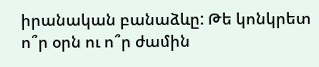իրանական բանաձևը: Թե կոնկրետ ո՞ր օրն ու ո՞ր ժամին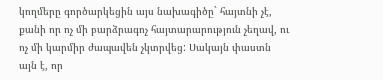կողմերը գործարկեցին այս նախագիծը` հայտնի չէ, քանի որ ոչ մի բարձրագոչ հայտարարություն չեղավ, ու ոչ մի կարմիր ժապավեն չկտրվեց: Սակայն փաստն այն է, որ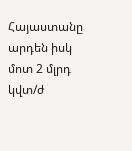Հայաստանը արդեն իսկ մոտ 2 մլրդ կվտ/ժ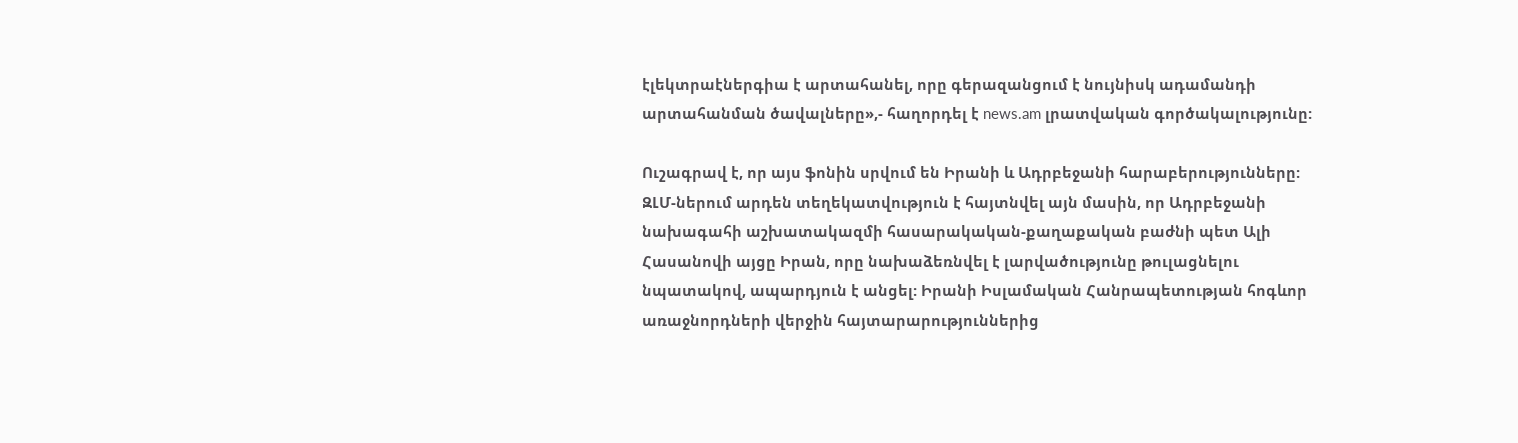էլեկտրաէներգիա է արտահանել, որը գերազանցում է նույնիսկ ադամանդի արտահանման ծավալները»,- հաղորդել է news.am լրատվական գործակալությունը:

Ուշագրավ է, որ այս ֆոնին սրվում են Իրանի և Ադրբեջանի հարաբերությունները: ԶԼՄ-ներում արդեն տեղեկատվություն է հայտնվել այն մասին, որ Ադրբեջանի նախագահի աշխատակազմի հասարակական-քաղաքական բաժնի պետ Ալի Հասանովի այցը Իրան, որը նախաձեռնվել է լարվածությունը թուլացնելու նպատակով, ապարդյուն է անցել: Իրանի Իսլամական Հանրապետության հոգևոր առաջնորդների վերջին հայտարարություններից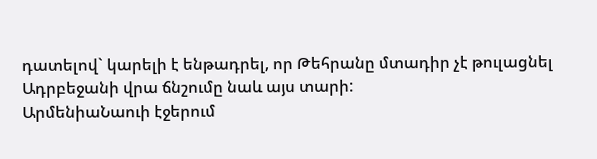դատելով` կարելի է ենթադրել, որ Թեհրանը մտադիր չէ թուլացնել Ադրբեջանի վրա ճնշումը նաև այս տարի:
ԱրմենիաՆաուի էջերում